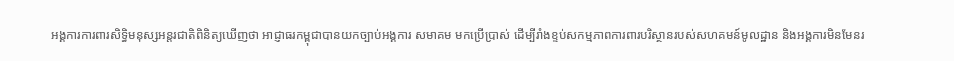អង្គការការពារសិទ្ធិមនុស្សអន្តរជាតិពិនិត្យឃើញថា អាជ្ញាធរកម្ពុជាបានយកច្បាប់អង្គការ សមាគម មកប្រើប្រាស់ ដើម្បីរាំងខ្ទប់សកម្មភាពការពារបរិស្ថានរបស់សហគមន៍មូលដ្ឋាន និងអង្គការមិនមែនរ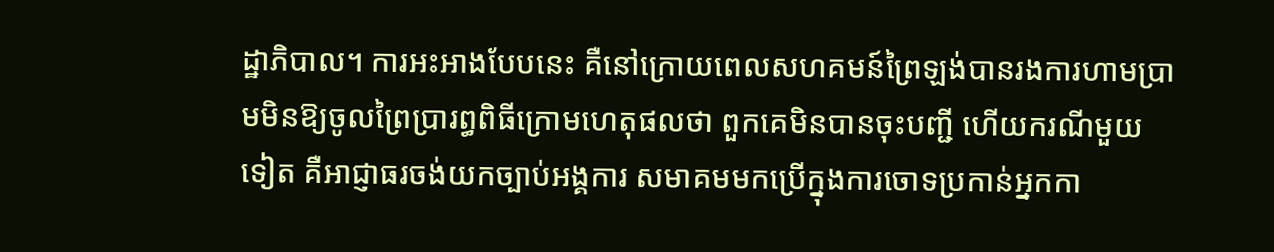ដ្ឋាភិបាល។ ការអះអាងបែបនេះ គឺនៅក្រោយពេលសហគមន៍ព្រៃឡង់បានរងការហាមប្រាមមិនឱ្យចូលព្រៃប្រារព្ធពិធីក្រោមហេតុផលថា ពួកគេមិនបានចុះបញ្ជី ហើយករណីមួយទៀត គឺអាជ្ញាធរចង់យកច្បាប់អង្គការ សមាគមមកប្រើក្នុងការចោទប្រកាន់អ្នកកា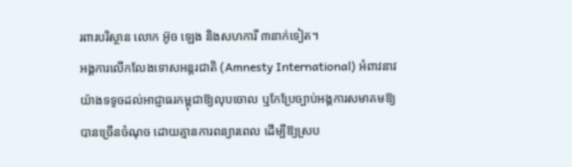រពារបរិស្ថាន លោក អ៊ូច ឡេង និងសហការី ៣នាក់ទៀត។
អង្គការលើកលែងទោសអន្តរជាតិ (Amnesty International) អំពាវនាវយ៉ាងទទូចដល់អាជ្ញាធរកម្ពុជាឱ្យលុបចោល ឬកែប្រែច្បាប់អង្គការសមាគមឱ្យបានច្រើនចំណុច ដោយគ្មានការពន្យារពេល ដើម្បីឱ្យស្រប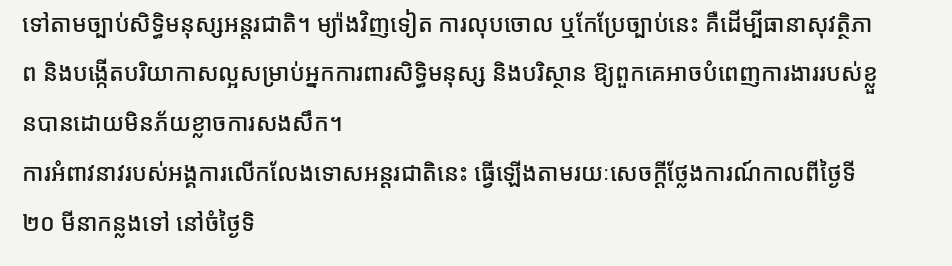ទៅតាមច្បាប់សិទ្ធិមនុស្សអន្តរជាតិ។ ម្យ៉ាងវិញទៀត ការលុបចោល ឬកែប្រែច្បាប់នេះ គឺដើម្បីធានាសុវត្ថិភាព និងបង្កើតបរិយាកាសល្អសម្រាប់អ្នកការពារសិទ្ធិមនុស្ស និងបរិស្ថាន ឱ្យពួកគេអាចបំពេញការងាររបស់ខ្លួនបានដោយមិនភ័យខ្លាចការសងសឹក។
ការអំពាវនាវរបស់អង្គការលើកលែងទោសអន្តរជាតិនេះ ធ្វើឡើងតាមរយៈសេចក្ដីថ្លែងការណ៍កាលពីថ្ងៃទី២០ មីនាកន្លងទៅ នៅចំថ្ងៃទិ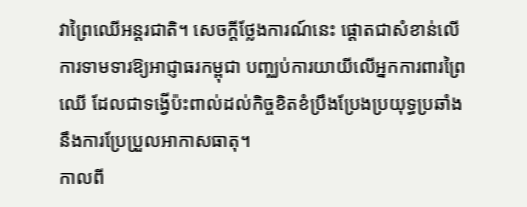វាព្រៃឈើអន្តរជាតិ។ សេចក្ដីថ្លែងការណ៍នេះ ផ្ដោតជាសំខាន់លើការទាមទារឱ្យអាជ្ញាធរកម្ពុជា បញ្ឈប់ការយាយីលើអ្នកការពារព្រៃឈើ ដែលជាទង្វើប៉ះពាល់ដល់កិច្ចខិតខំប្រឹងប្រែងប្រយុទ្ធប្រឆាំងនឹងការប្រែប្រួលអាកាសធាតុ។
កាលពី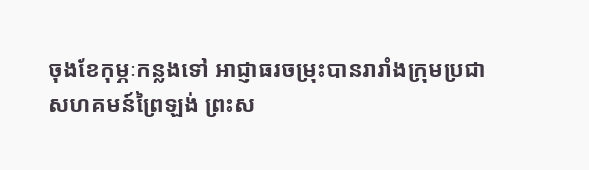ចុងខែកុម្ភៈកន្លងទៅ អាជ្ញាធរចម្រុះបានរារាំងក្រុមប្រជាសហគមន៍ព្រៃឡង់ ព្រះស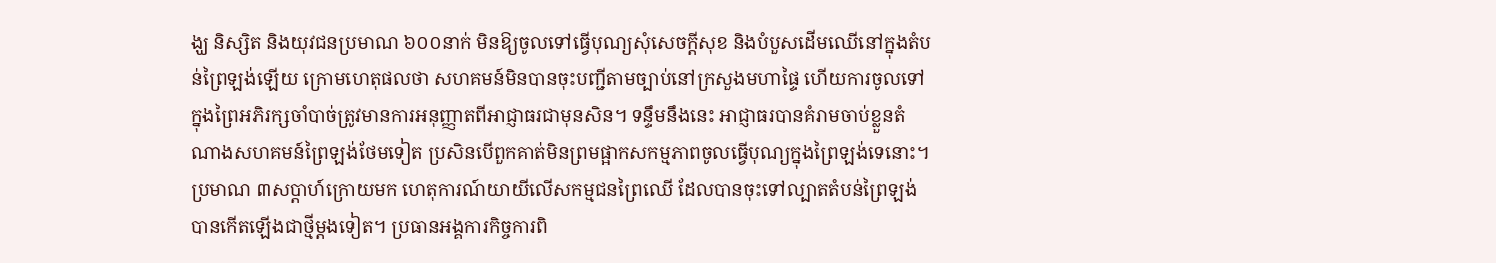ង្ឃ និស្សិត និងយុវជនប្រមាណ ៦០០នាក់ មិនឱ្យចូលទៅធ្វើបុណ្យសុំសេចក្ដីសុខ និងបំបួសដើមឈើនៅក្នុងតំបន់ព្រៃឡង់ឡើយ ក្រោមហេតុផលថា សហគមន៍មិនបានចុះបញ្ជីតាមច្បាប់នៅក្រសួងមហាផ្ទៃ ហើយការចូលទៅក្នុងព្រៃអភិរក្សចាំបាច់ត្រូវមានការអនុញ្ញាតពីអាជ្ញាធរជាមុនសិន។ ទន្ទឹមនឹងនេះ អាជ្ញាធរបានគំរាមចាប់ខ្លួនតំណាងសហគមន៍ព្រៃឡង់ថែមទៀត ប្រសិនបើពួកគាត់មិនព្រមផ្អាកសកម្មភាពចូលធ្វើបុណ្យក្នុងព្រៃឡង់ទេនោះ។
ប្រមាណ ៣សប្តាហ៍ក្រោយមក ហេតុការណ៍យាយីលើសកម្មជនព្រៃឈើ ដែលបានចុះទៅល្បាតតំបន់ព្រៃឡង់បានកើតឡើងជាថ្មីម្ដងទៀត។ ប្រធានអង្គការកិច្ចការពិ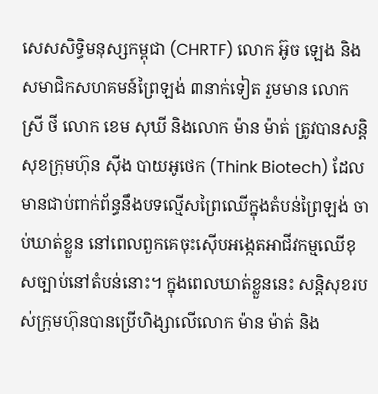សេសសិទ្ធិមនុស្សកម្ពុជា (CHRTF) លោក អ៊ូច ឡេង និងសមាជិកសហគមន៍ព្រៃឡង់ ៣នាក់ទៀត រួមមាន លោក ស្រី ថី លោក ខេម សុឃី និងលោក ម៉ាន ម៉ាត់ ត្រូវបានសន្តិសុខក្រុមហ៊ុន ស៊ីង បាយអូថេក (Think Biotech) ដែលមានជាប់ពាក់ព័ន្ធនឹងបទល្មើសព្រៃឈើក្នុងតំបន់ព្រៃឡង់ ចាប់ឃាត់ខ្លួន នៅពេលពួកគេចុះស៊ើបអង្កេតអាជីវកម្មឈើខុសច្បាប់នៅតំបន់នោះ។ ក្នុងពេលឃាត់ខ្លួននេះ សន្តិសុខរបស់ក្រុមហ៊ុនបានប្រើហិង្សាលើលោក ម៉ាន ម៉ាត់ និង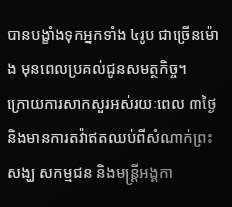បានបង្ខាំងទុកអ្នកទាំង ៤រូប ជាច្រើនម៉ោង មុនពេលប្រគល់ជូនសមត្ថកិច្ច។
ក្រោយការសាកសួរអស់រយៈពេល ៣ថ្ងៃ និងមានការតវ៉ាឥតឈប់ពីសំណាក់ព្រះសង្ឃ សកម្មជន និងមន្ត្រីអង្គកា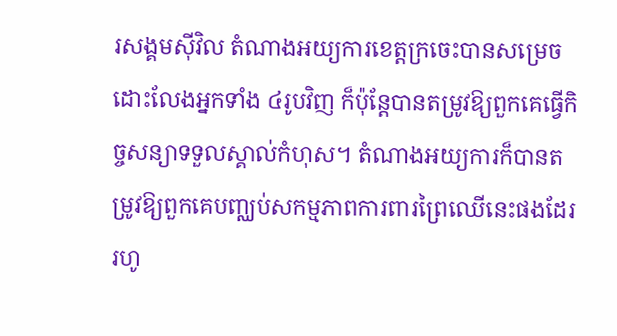រសង្គមស៊ីវិល តំណាងអយ្យការខេត្តក្រចេះបានសម្រេចដោះលែងអ្នកទាំង ៤រូបវិញ ក៏ប៉ុន្តែបានតម្រូវឱ្យពួកគេធ្វើកិច្ចសន្យាទទួលស្គាល់កំហុស។ តំណាងអយ្យការក៏បានតម្រូវឱ្យពួកគេបញ្ឈប់សកម្មភាពការពារព្រៃឈើនេះផងដែរ រហូ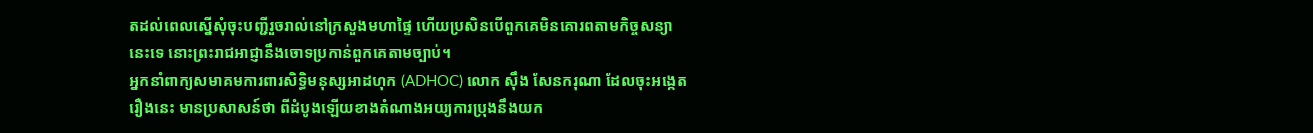តដល់ពេលស្នើសុំចុះបញ្ជីរួចរាល់នៅក្រសួងមហាផ្ទៃ ហើយប្រសិនបើពួកគេមិនគោរពតាមកិច្ចសន្យានេះទេ នោះព្រះរាជអាជ្ញានឹងចោទប្រកាន់ពួកគេតាមច្បាប់។
អ្នកនាំពាក្យសមាគមការពារសិទ្ធិមនុស្សអាដហុក (ADHOC) លោក ស៊ឹង សែនករុណា ដែលចុះអង្កេតរឿងនេះ មានប្រសាសន៍ថា ពីដំបូងឡើយខាងតំណាងអយ្យការប្រុងនឹងយក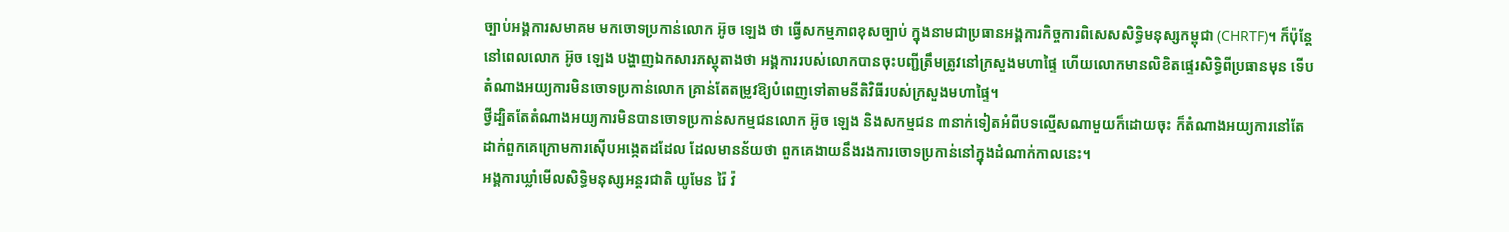ច្បាប់អង្គការសមាគម មកចោទប្រកាន់លោក អ៊ូច ឡេង ថា ធ្វើសកម្មភាពខុសច្បាប់ ក្នុងនាមជាប្រធានអង្គការកិច្ចការពិសេសសិទ្ធិមនុស្សកម្ពុជា (CHRTF)។ ក៏ប៉ុន្តែ នៅពេលលោក អ៊ូច ឡេង បង្ហាញឯកសារភស្តុតាងថា អង្គការរបស់លោកបានចុះបញ្ជីត្រឹមត្រូវនៅក្រសួងមហាផ្ទៃ ហើយលោកមានលិខិតផ្ទេរសិទ្ធិពីប្រធានមុន ទើបតំណាងអយ្យការមិនចោទប្រកាន់លោក គ្រាន់តែតម្រូវឱ្យបំពេញទៅតាមនីតិវិធីរបស់ក្រសួងមហាផ្ទៃ។
ថ្វីដ្បិតតែតំណាងអយ្យការមិនបានចោទប្រកាន់សកម្មជនលោក អ៊ូច ឡេង និងសកម្មជន ៣នាក់ទៀតអំពីបទល្មើសណាមួយក៏ដោយចុះ ក៏តំណាងអយ្យការនៅតែដាក់ពួកគេក្រោមការស៊ើបអង្កេតដដែល ដែលមានន័យថា ពួកគេងាយនឹងរងការចោទប្រកាន់នៅក្នុងដំណាក់កាលនេះ។
អង្គការឃ្លាំមើលសិទ្ធិមនុស្សអន្តរជាតិ យូមែន រ៉ៃ វ៉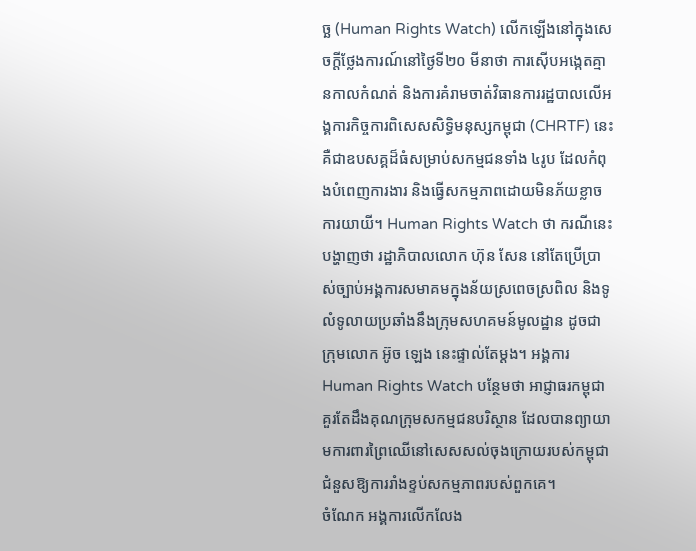ច្ឆ (Human Rights Watch) លើកឡើងនៅក្នុងសេចក្ដីថ្លែងការណ៍នៅថ្ងៃទី២០ មីនាថា ការស៊ើបអង្កេតគ្មានកាលកំណត់ និងការគំរាមចាត់វិធានការរដ្ឋបាលលើអង្គការកិច្ចការពិសេសសិទ្ធិមនុស្សកម្ពុជា (CHRTF) នេះ គឺជាឧបសគ្គដ៏ធំសម្រាប់សកម្មជនទាំង ៤រូប ដែលកំពុងបំពេញការងារ និងធ្វើសកម្មភាពដោយមិនភ័យខ្លាចការយាយី។ Human Rights Watch ថា ករណីនេះបង្ហាញថា រដ្ឋាភិបាលលោក ហ៊ុន សែន នៅតែប្រើប្រាស់ច្បាប់អង្គការសមាគមក្នុងន័យស្រពេចស្រពិល និងទូលំទូលាយប្រឆាំងនឹងក្រុមសហគមន៍មូលដ្ឋាន ដូចជាក្រុមលោក អ៊ូច ឡេង នេះផ្ទាល់តែម្ដង។ អង្គការ Human Rights Watch បន្ថែមថា អាជ្ញាធរកម្ពុជាគួរតែដឹងគុណក្រុមសកម្មជនបរិស្ថាន ដែលបានព្យាយាមការពារព្រៃឈើនៅសេសសល់ចុងក្រោយរបស់កម្ពុជា ជំនួសឱ្យការរាំងខ្ទប់សកម្មភាពរបស់ពួកគេ។
ចំណែក អង្គការលើកលែង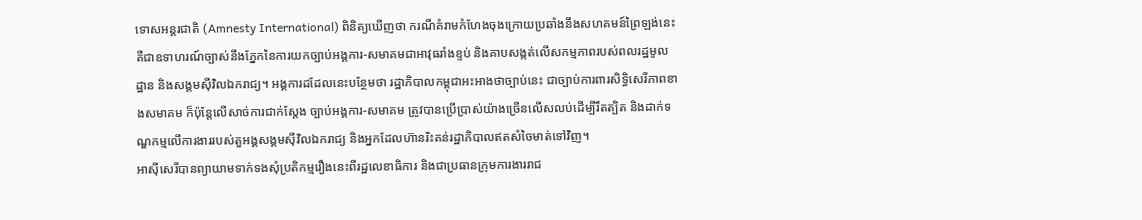ទោសអន្តរជាតិ (Amnesty International) ពិនិត្យឃើញថា ករណីគំរាមកំហែងចុងក្រោយប្រឆាំងនឹងសហគមន៍ព្រៃឡង់នេះ គឺជាឧទាហរណ៍ច្បាស់នឹងភ្នែកនៃការយកច្បាប់អង្គការ-សមាគមជាអាវុធរាំងខ្ទប់ និងគាបសង្កត់លើសកម្មភាពរបស់ពលរដ្ឋមូលដ្ឋាន និងសង្គមស៊ីវិលឯករាជ្យ។ អង្គការដដែលនេះបន្ថែមថា រដ្ឋាភិបាលកម្ពុជាអះអាងថាច្បាប់នេះ ជាច្បាប់ការពារសិទ្ធិសេរីភាពខាងសមាគម ក៏ប៉ុន្តែលើសាច់ការជាក់ស្ដែង ច្បាប់អង្គការ-សមាគម ត្រូវបានប្រើប្រាស់យ៉ាងច្រើនលើសលប់ដើម្បីរឹតត្បិត និងដាក់ទណ្ឌកម្មលើការងាររបស់តួអង្គសង្គមស៊ីវិលឯករាជ្យ និងអ្នកដែលហ៊ានរិះគន់រដ្ឋាភិបាលឥតសំចៃមាត់ទៅវិញ។
អាស៊ីសេរីបានព្យាយាមទាក់ទងសុំប្រតិកម្មរឿងនេះពីរដ្ឋលេខាធិការ និងជាប្រធានក្រុមការងាររាជ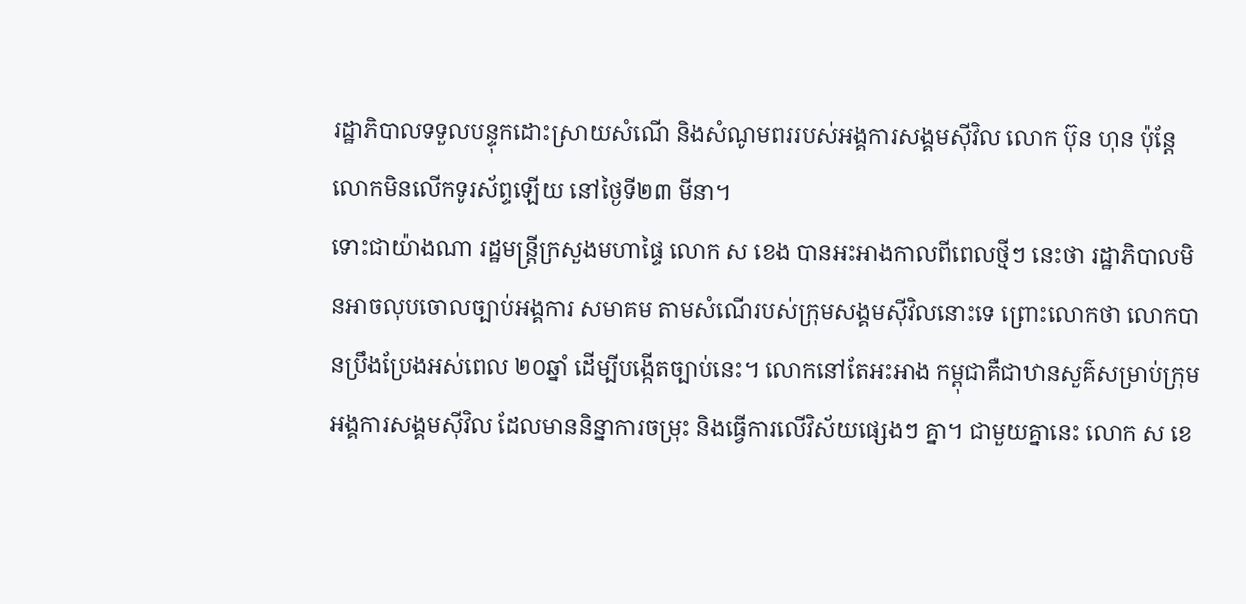រដ្ឋាភិបាលទទួលបន្ទុកដោះស្រាយសំណើ និងសំណូមពររបស់អង្គការសង្គមស៊ីវិល លោក ប៊ុន ហុន ប៉ុន្តែលោកមិនលើកទូរស័ព្ទឡើយ នៅថ្ងៃទី២៣ មីនា។
ទោះជាយ៉ាងណា រដ្ឋមន្ត្រីក្រសួងមហាផ្ទៃ លោក ស ខេង បានអះអាងកាលពីពេលថ្មីៗ នេះថា រដ្ឋាភិបាលមិនអាចលុបចោលច្បាប់អង្គការ សមាគម តាមសំណើរបស់ក្រុមសង្គមស៊ីវិលនោះទេ ព្រោះលោកថា លោកបានប្រឹងប្រែងអស់ពេល ២០ឆ្នាំ ដើម្បីបង្កើតច្បាប់នេះ។ លោកនៅតែអះអាង កម្ពុជាគឺជាឋានសួគ៌សម្រាប់ក្រុមអង្គការសង្គមស៊ីវិល ដែលមាននិន្នាការចម្រុះ និងធ្វើការលើវិស័យផ្សេងៗ គ្នា។ ជាមួយគ្នានេះ លោក ស ខេ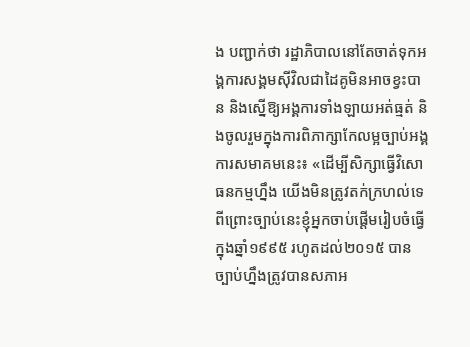ង បញ្ជាក់ថា រដ្ឋាភិបាលនៅតែចាត់ទុកអង្គការសង្គមស៊ីវិលជាដៃគូមិនអាចខ្វះបាន និងស្នើឱ្យអង្គការទាំងឡាយអត់ធ្មត់ និងចូលរួមក្នុងការពិភាក្សាកែលម្អច្បាប់អង្គការសមាគមនេះ៖ «ដើម្បីសិក្សាធ្វើវិសោធនកម្មហ្នឹង យើងមិនត្រូវតក់ក្រហល់ទេ ពីព្រោះច្បាប់នេះខ្ញុំអ្នកចាប់ផ្ដើមរៀបចំធ្វើក្នុងឆ្នាំ១៩៩៥ រហូតដល់២០១៥ បានច្បាប់ហ្នឹងត្រូវបានសភាអ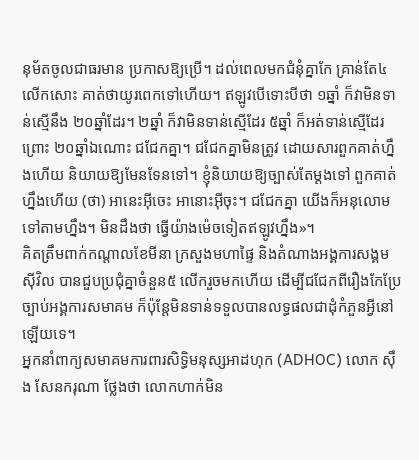នុម័តចូលជាធរមាន ប្រកាសឱ្យប្រើ។ ដល់ពេលមកជំនុំគ្នាកែ គ្រាន់តែ៤ លើកសោះ គាត់ថាយូរពេកទៅហើយ។ ឥឡូវបើទោះបីថា ១ឆ្នាំ ក៏វាមិនទាន់ស្មើនឹង ២០ឆ្នាំដែរ។ ២ឆ្នាំ ក៏វាមិនទាន់ស្មើដែរ ៥ឆ្នាំ ក៏អត់ទាន់ស្មើដែរ ព្រោះ ២០ឆ្នាំឯណោះ ជជែកគ្នា។ ជជែកគ្នាមិនត្រូវ ដោយសារពួកគាត់ហ្នឹងហើយ និយាយឱ្យមែនទែនទៅ។ ខ្ញុំនិយាយឱ្យច្បាស់តែម្ដងទៅ ពួកគាត់ហ្នឹងហើយ (ថា) អានេះអ៊ីចេះ អានោះអ៊ីចុះ។ ជជែកគ្នា យើងក៏អនុលោមទៅតាមហ្នឹង។ មិនដឹងថា ធ្វើយ៉ាងម៉េចទៀតឥឡូវហ្នឹង»។
គិតត្រឹមពាក់កណ្ដាលខែមីនា ក្រសួងមហាផ្ទៃ និងតំណាងអង្គការសង្គមស៊ីវិល បានជួបប្រជុំគ្នាចំនួន៥ លើករួចមកហើយ ដើម្បីជជែកពីរឿងកែប្រែច្បាប់អង្គការសមាគម ក៏ប៉ុន្តែមិនទាន់ទទួលបានលទ្ធផលជាដុំកំភួនអ្វីនៅឡើយទេ។
អ្នកនាំពាក្យសមាគមការពារសិទ្ធិមនុស្សអាដហុក (ADHOC) លោក ស៊ឹង សែនករុណា ថ្លែងថា លោកហាក់មិន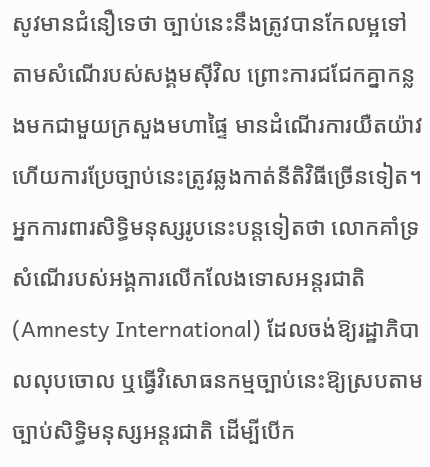សូវមានជំនឿទេថា ច្បាប់នេះនឹងត្រូវបានកែលម្អទៅតាមសំណើរបស់សង្គមស៊ីវិល ព្រោះការជជែកគ្នាកន្លងមកជាមួយក្រសួងមហាផ្ទៃ មានដំណើរការយឺតយ៉ាវ ហើយការប្រែច្បាប់នេះត្រូវឆ្លងកាត់នីតិវិធីច្រើនទៀត។
អ្នកការពារសិទ្ធិមនុស្សរូបនេះបន្តទៀតថា លោកគាំទ្រសំណើរបស់អង្គការលើកលែងទោសអន្តរជាតិ (Amnesty International) ដែលចង់ឱ្យរដ្ឋាភិបាលលុបចោល ឬធ្វើវិសោធនកម្មច្បាប់នេះឱ្យស្របតាមច្បាប់សិទ្ធិមនុស្សអន្តរជាតិ ដើម្បីបើក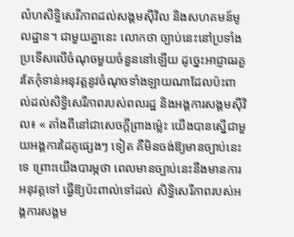លំហសិទ្ធិសេរីភាពដល់សង្គមស៊ីវិល និងសហគមន៍មូលដ្ឋាន។ ជាមួយគ្នានេះ លោកថា ច្បាប់នេះនៅប្រទាំងប្រទើសលើចំណុចមួយចំនួននៅឡើយ ដូច្នេះអាជ្ញាធរគួរតែកុំទាន់អនុវត្តនូវចំណុចទាំងឡាយណាដែលប៉ះពាល់ដល់សិទ្ធិសេរីភាពរបស់ពលរដ្ឋ និងអង្គការសង្គមស៊ីវិល៖ « តាំងពីនៅជាសេចក្ដីព្រាងម្ល៉េះ យើងបានស្នើជាមួយអង្គការដៃគូផ្សេងៗ ទៀត គឺមិនចង់ឱ្យមានច្បាប់នេះទេ ព្រោះយើងបារម្ភថា ពេលមានច្បាប់នេះនឹងមានការអនុវត្តទៅ ធ្វើឱ្យប៉ះពាល់ទៅដល់ សិទ្ធិសេរីភាពរបស់អង្គការសង្គម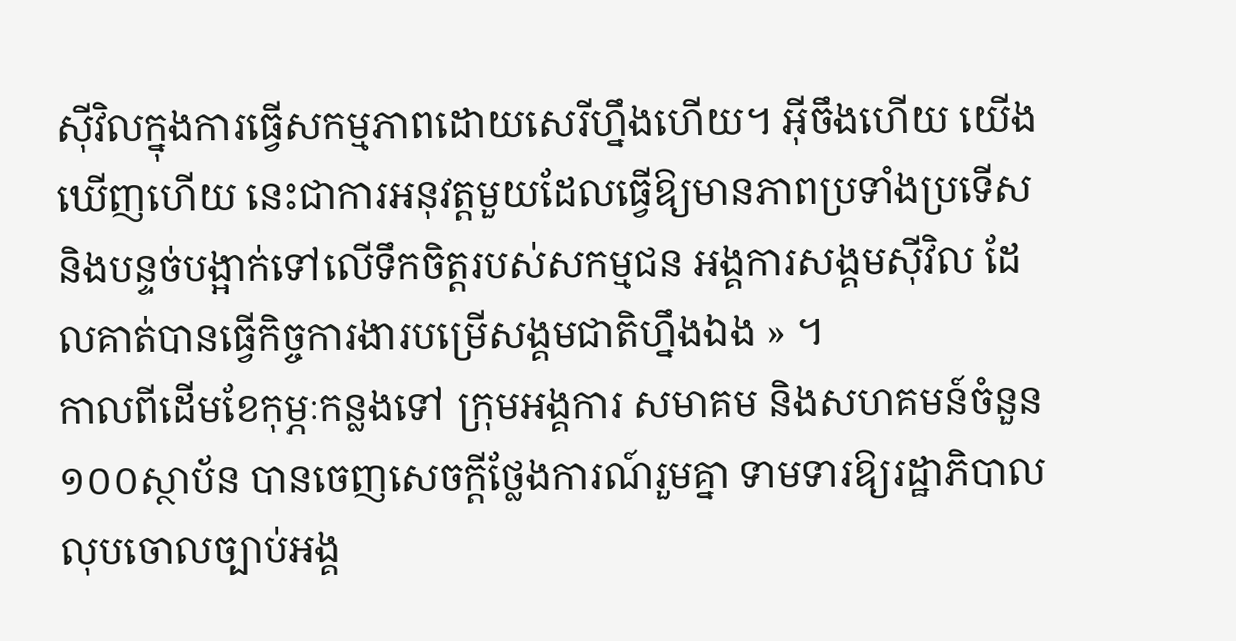ស៊ីវិលក្នុងការធ្វើសកម្មភាពដោយសេរីហ្នឹងហើយ។ អ៊ីចឹងហើយ យើងឃើញហើយ នេះជាការអនុវត្តមួយដែលធ្វើឱ្យមានភាពប្រទាំងប្រទើស និងបន្ទច់បង្អាក់ទៅលើទឹកចិត្តរបស់សកម្មជន អង្គការសង្គមស៊ីវិល ដែលគាត់បានធ្វើកិច្ចការងារបម្រើសង្គមជាតិហ្នឹងឯង » ។
កាលពីដើមខែកុម្ភៈកន្លងទៅ ក្រុមអង្គការ សមាគម និងសហគមន៍ចំនួន ១០០ស្ថាប័ន បានចេញសេចក្ដីថ្លែងការណ៍រួមគ្នា ទាមទារឱ្យរដ្ឋាភិបាលលុបចោលច្បាប់អង្គ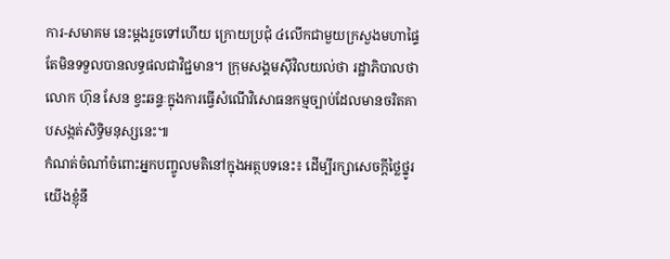ការ-សមាគម នេះម្ដងរួចទៅហើយ ក្រោយប្រជុំ ៤លើកជាមួយក្រសួងមហាផ្ទៃ តែមិនទទួលបានលទ្ធផលជាវិជ្ជមាន។ ក្រុមសង្គមស៊ីវិលយល់ថា រដ្ឋាភិបាលថា លោក ហ៊ុន សែន ខ្វះឆន្ទៈក្នុងការធ្វើសំណើវិសោធនកម្មច្បាប់ដែលមានចរិតគាបសង្កត់សិទ្ធិមនុស្សនេះ៕
កំណត់ចំណាំចំពោះអ្នកបញ្ចូលមតិនៅក្នុងអត្ថបទនេះ៖ ដើម្បីរក្សាសេចក្ដីថ្លៃថ្នូរ យើងខ្ញុំនឹ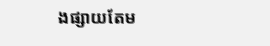ងផ្សាយតែម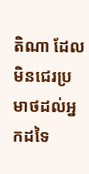តិណា ដែលមិនជេរប្រមាថដល់អ្នកដទៃ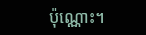ប៉ុណ្ណោះ។